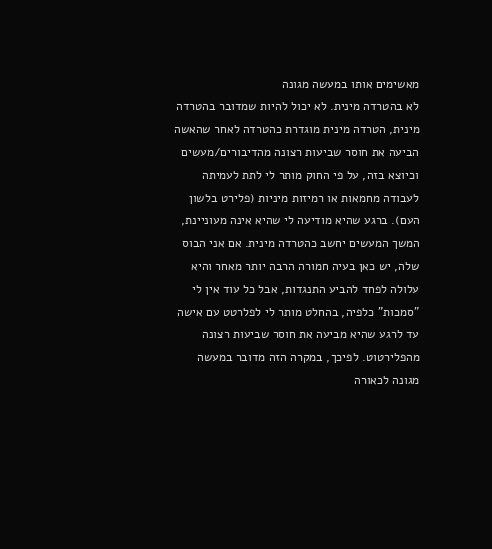מאשימים אותו במעשה מגונה
לא בהטרדה מינית. לא יכול להיות שמדובר בהטרדה מינית, הטרדה מינית מוגדרת כהטרדה לאחר שהאשה הביעה את חוסר שביעות רצונה מהדיבורים/מעשים וכיוצא בזה, על פי החוק מותר לי לתת לעמיתה לעבודה מחמאות או רמיזות מיניות (פלירט בלשון העם). ברגע שהיא מודיעה לי שהיא אינה מעוניינת, המשך המעשים יחשב כהטרדה מינית. אם אני הבוס שלה, יש כאן בעיה חמורה הרבה יותר מאחר והיא עלולה לפחד להביע התנגדות, אבל כל עוד אין לי "סמכות" כלפיה, בהחלט מותר לי לפלרטט עם אישה עד לרגע שהיא מביעה את חוסר שביעות רצונה מהפלירטוט. לפיכך, במקרה הזה מדובר במעשה מגונה לכאורה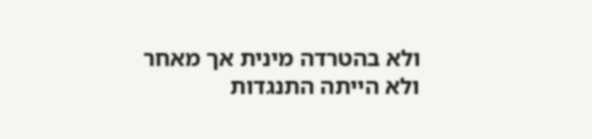ולא בהטרדה מינית אך מאחר ולא הייתה התנגדות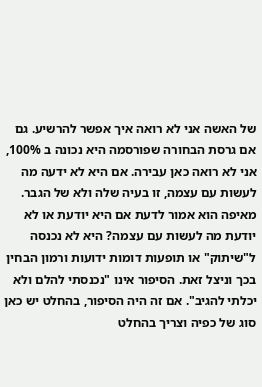של האשה אני לא רואה איך אפשר להרשיע. גם אם גרסת הבחורה שפורסמה היא נכונה ב 100%, אני לא רואה כאן עבירה. אם היא לא ידעה מה לעשות עם עצמה, זו בעיה שלה ולא של הגבר. מאיפה הוא אמור לדעת אם היא יודעת או לא יודעת מה לעשות עם עצמה? היא לא נכנסה ל"שיתוק" או תופעות דומות ידועות ורמון הבחין בכך וניצל זאת. הסיפור אינו "נכנסתי להלם ולא יכלתי להגיב". אם זה היה הסיפור, בהחלט יש כאן סוג של כפיה וצריך בהחלט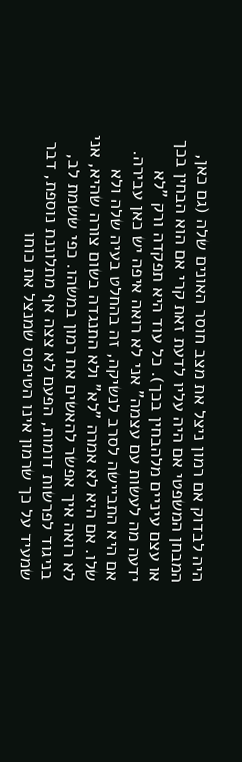היה לבדוק אם רמון ניצל את מצב חוסר האונים שלה (גם כאן, המבחן המשפטי אם היה עליו לדעת זאת קרי אם הוא הבחין בכך או עצם עיניים מלהבחין בכך). כל עוד היא תפקדה ורק "לא ידעה מה לעשות עם עצמה" אני לא רואה איפה יש כאן עבירה. אם היא התביישה לסרב לנשיקה, זה בהחלט בעיה שלה ולא שלו. אם היא לא אמרה "לא" ולא התנגדה בשום צורה שהיא, אני לא רואה איך אפשר להאשים את רמון במשהו. כפי ששמת לב, בניגוד לפרשות דומות, הפעם לא צצה אף מתלוננת נוספת, דבר שמעיד על כך שרמון אינו הטיפוס שמנצל את כוחו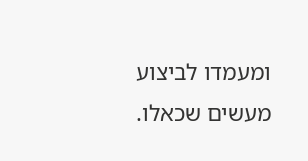ומעמדו לביצוע מעשים שכאלו.